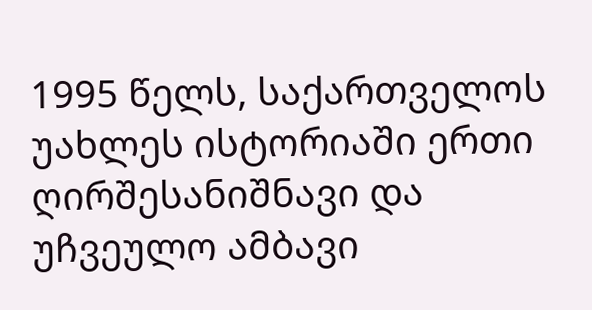1995 წელს, საქართველოს უახლეს ისტორიაში ერთი ღირშესანიშნავი და უჩვეულო ამბავი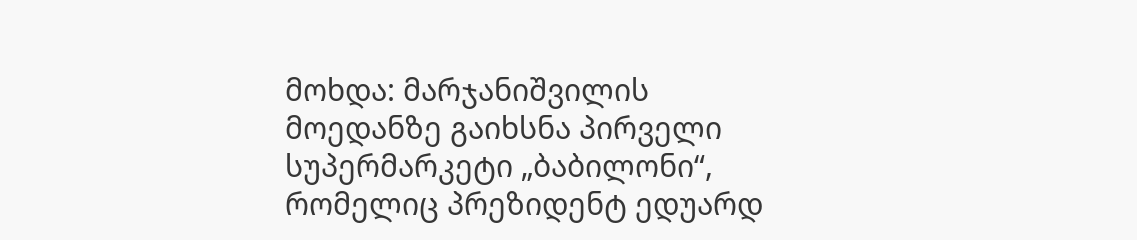მოხდა: მარჯანიშვილის მოედანზე გაიხსნა პირველი სუპერმარკეტი „ბაბილონი“, რომელიც პრეზიდენტ ედუარდ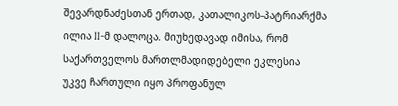შევარდნაძესთან ერთად, კათალიკოს-პატრიარქმა ილია II-მ დალოცა. მიუხედავად იმისა, რომ საქართველოს მართლმადიდებელი ეკლესია უკვე ჩართული იყო პროფანულ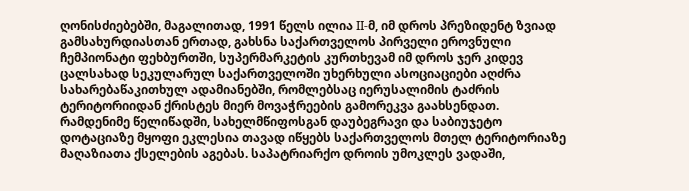ღონისძიებებში, მაგალითად, 1991 წელს ილია II-მ, იმ დროს პრეზიდენტ ზვიად გამსახურდიასთან ერთად, გახსნა საქართველოს პირველი ეროვნული ჩემპიონატი ფეხბურთში, სუპერმარკეტის კურთხევამ იმ დროს ჯერ კიდევ ცალსახად სეკულარულ საქართველოში უხერხული ასოციაციები აღძრა სახარებაწაკითხულ ადამიანებში, რომლებსაც იერუსალიმის ტაძრის ტერიტორიიდან ქრისტეს მიერ მოვაჭრეების გამორეკვა გაახსენდათ. რამდენიმე წელიწადში, სახელმწიფოსგან დაუბეგრავი და საბიუჯეტო დოტაციაზე მყოფი ეკლესია თავად იწყებს საქართველოს მთელ ტერიტორიაზე მაღაზიათა ქსელების აგებას. საპატრიარქო დროის უმოკლეს ვადაში,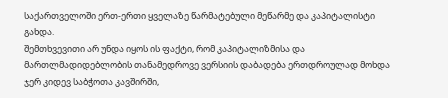საქართველოში ერთ-ერთი ყველაზე წარმატებული მეწარმე და კაპიტალისტი გახდა.
შემთხვევითი არ უნდა იყოს ის ფაქტი, რომ კაპიტალიზმისა და მართლმადიდებლობის თანამედროვე ვერსიის დაბადება ერთდროულად მოხდა ჯერ კიდევ საბჭოთა კავშირში,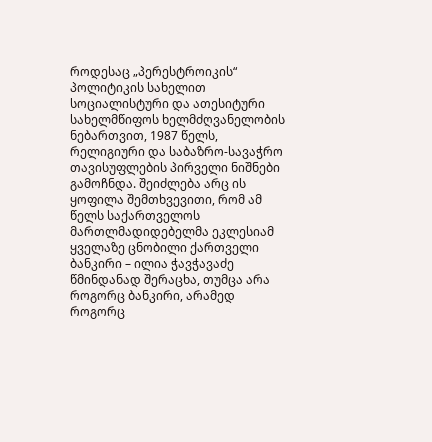როდესაც „პერესტროიკის“ პოლიტიკის სახელით სოციალისტური და ათესიტური სახელმწიფოს ხელმძღვანელობის ნებართვით, 1987 წელს, რელიგიური და საბაზრო-სავაჭრო თავისუფლების პირველი ნიშნები გამოჩნდა. შეიძლება არც ის ყოფილა შემთხვევითი, რომ ამ წელს საქართველოს მართლმადიდებელმა ეკლესიამ ყველაზე ცნობილი ქართველი ბანკირი – ილია ჭავჭავაძე წმინდანად შერაცხა, თუმცა არა როგორც ბანკირი, არამედ როგორც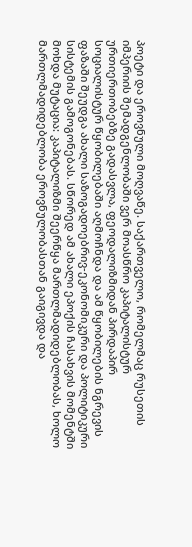პოეტი და ეროვნული მოღვაწე. საქართველო, რომელმაც რუსეთის იმპერიის შემადგენლობაში ვერ მოასწრო კაპიტალისტურ ურთიერთობებზე გადასვლა, ფეოდალიზმიდან პირდაპირ სოციალისტურ წყობილებაში აღმოჩნდა და ამ წყობილების ნგრევის ფაზაში შეუდგა ახალი საზოგადოებრივ-ეკონომიკური და პოლიტიკური სისტემის გამოგონებას. სწორედ ამ ახალი ეპოქის ჩასახვის მომენტში მოხდა მუტაცია: კაპიტალიზმი შეერწყა მართლმადიდებლობას, ხოლო მართლმადიდებლობა ეროვნულობასთან გაიგივდა და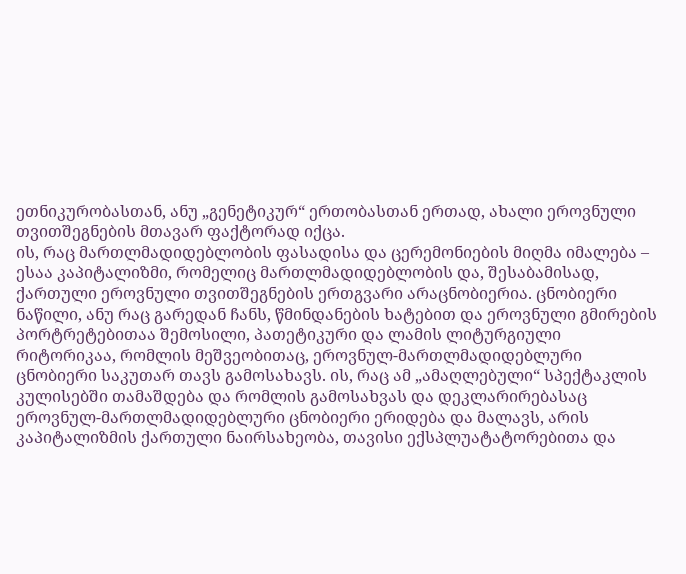ეთნიკურობასთან, ანუ „გენეტიკურ“ ერთობასთან ერთად, ახალი ეროვნული თვითშეგნების მთავარ ფაქტორად იქცა.
ის, რაც მართლმადიდებლობის ფასადისა და ცერემონიების მიღმა იმალება – ესაა კაპიტალიზმი, რომელიც მართლმადიდებლობის და, შესაბამისად, ქართული ეროვნული თვითშეგნების ერთგვარი არაცნობიერია. ცნობიერი ნაწილი, ანუ რაც გარედან ჩანს, წმინდანების ხატებით და ეროვნული გმირების პორტრეტებითაა შემოსილი, პათეტიკური და ლამის ლიტურგიული რიტორიკაა, რომლის მეშვეობითაც, ეროვნულ-მართლმადიდებლური ცნობიერი საკუთარ თავს გამოსახავს. ის, რაც ამ „ამაღლებული“ სპექტაკლის კულისებში თამაშდება და რომლის გამოსახვას და დეკლარირებასაც ეროვნულ-მართლმადიდებლური ცნობიერი ერიდება და მალავს, არის კაპიტალიზმის ქართული ნაირსახეობა, თავისი ექსპლუატატორებითა და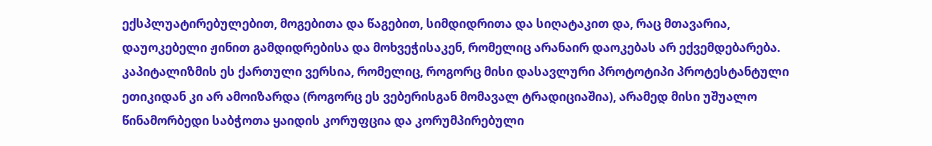ექსპლუატირებულებით, მოგებითა და წაგებით, სიმდიდრითა და სიღატაკით და, რაც მთავარია, დაუოკებელი ჟინით გამდიდრებისა და მოხვეჭისაკენ, რომელიც არანაირ დაოკებას არ ექვემდებარება. კაპიტალიზმის ეს ქართული ვერსია, რომელიც, როგორც მისი დასავლური პროტოტიპი პროტესტანტული ეთიკიდან კი არ ამოიზარდა (როგორც ეს ვებერისგან მომავალ ტრადიციაშია), არამედ მისი უშუალო წინამორბედი საბჭოთა ყაიდის კორუფცია და კორუმპირებული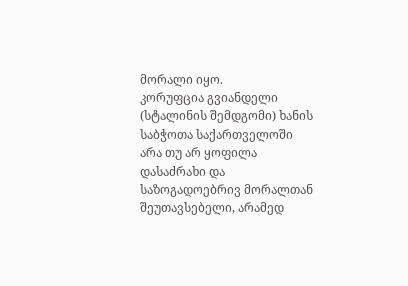მორალი იყო.
კორუფცია გვიანდელი (სტალინის შემდგომი) ხანის საბჭოთა საქართველოში არა თუ არ ყოფილა დასაძრახი და საზოგადოებრივ მორალთან შეუთავსებელი, არამედ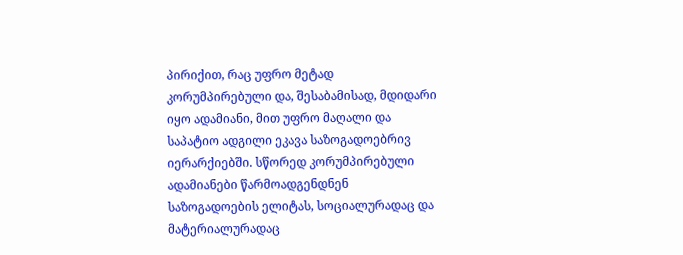პირიქით, რაც უფრო მეტად კორუმპირებული და, შესაბამისად, მდიდარი იყო ადამიანი, მით უფრო მაღალი და საპატიო ადგილი ეკავა საზოგადოებრივ იერარქიებში. სწორედ კორუმპირებული ადამიანები წარმოადგენდნენ საზოგადოების ელიტას, სოციალურადაც და მატერიალურადაც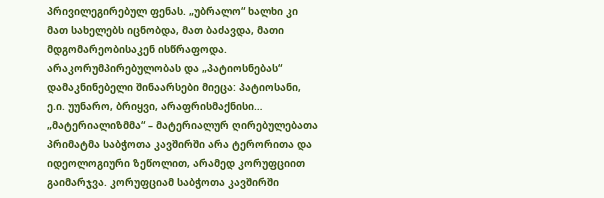პრივილეგირებულ ფენას. „უბრალო“ ხალხი კი მათ სახელებს იცნობდა, მათ ბაძავდა, მათი მდგომარეობისაკენ ისწრაფოდა. არაკორუმპირებულობას და „პატიოსნებას“ დამაკნინებელი შინაარსები მიეცა: პატიოსანი, ე.ი. უუნარო, ბრიყვი, არაფრისმაქნისი… „მატერიალიზმმა“ – მატერიალურ ღირებულებათა პრიმატმა საბჭოთა კავშირში არა ტერორითა და იდეოლოგიური ზეწოლით, არამედ კორუფციით გაიმარჯვა. კორუფციამ საბჭოთა კავშირში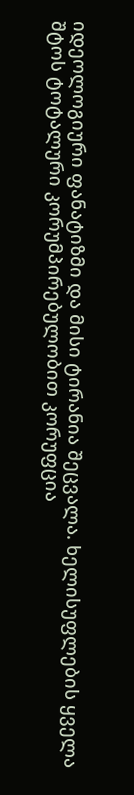იდეოლოგიური ფანატიზმი და მისი ტირანია შეცვალა. ხელისუფლების ყველა შტოს ტოტალური კორუმპირებულობით კორუფცია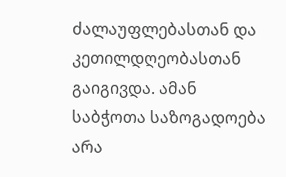ძალაუფლებასთან და კეთილდღეობასთან გაიგივდა. ამან საბჭოთა საზოგადოება არა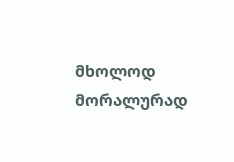მხოლოდ მორალურად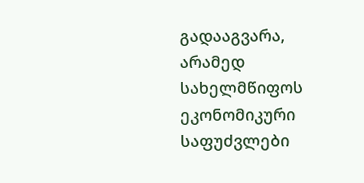გადააგვარა, არამედ სახელმწიფოს ეკონომიკური საფუძვლები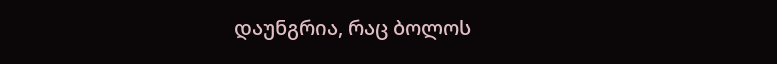დაუნგრია, რაც ბოლოს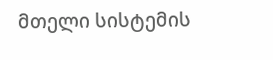მთელი სისტემის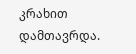კრახით დამთავრდა.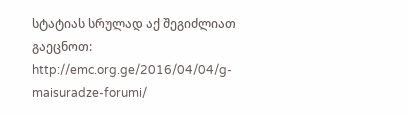სტატიას სრულად აქ შეგიძლიათ გაეცნოთ:
http://emc.org.ge/2016/04/04/g-maisuradze-forumi/